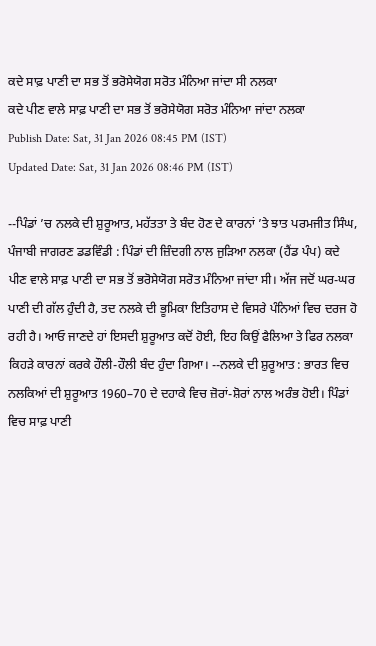ਕਦੇ ਸਾਫ਼ ਪਾਣੀ ਦਾ ਸਭ ਤੋਂ ਭਰੋਸੇਯੋਗ ਸਰੋਤ ਮੰਨਿਆ ਜਾਂਦਾ ਸੀ ਨਲਕਾ
ਕਦੇ ਪੀਣ ਵਾਲੇ ਸਾਫ਼ ਪਾਣੀ ਦਾ ਸਭ ਤੋਂ ਭਰੋਸੇਯੋਗ ਸਰੋਤ ਮੰਨਿਆ ਜਾਂਦਾ ਨਲਕਾ
Publish Date: Sat, 31 Jan 2026 08:45 PM (IST)
Updated Date: Sat, 31 Jan 2026 08:46 PM (IST)

--ਪਿੰਡਾਂ ’ਚ ਨਲਕੇ ਦੀ ਸ਼ੁਰੂਆਤ, ਮਹੱਤਤਾ ਤੇ ਬੰਦ ਹੋਣ ਦੇ ਕਾਰਨਾਂ ’ਤੇ ਝਾਤ ਪਰਮਜੀਤ ਸਿੰਘ, ਪੰਜਾਬੀ ਜਾਗਰਣ ਡਡਵਿੰਡੀ : ਪਿੰਡਾਂ ਦੀ ਜ਼ਿੰਦਗੀ ਨਾਲ ਜੁੜਿਆ ਨਲਕਾ (ਹੈਂਡ ਪੰਪ) ਕਦੇ ਪੀਣ ਵਾਲੇ ਸਾਫ਼ ਪਾਣੀ ਦਾ ਸਭ ਤੋਂ ਭਰੋਸੇਯੋਗ ਸਰੋਤ ਮੰਨਿਆ ਜਾਂਦਾ ਸੀ। ਅੱਜ ਜਦੋਂ ਘਰ-ਘਰ ਪਾਣੀ ਦੀ ਗੱਲ ਹੁੰਦੀ ਹੈ, ਤਦ ਨਲਕੇ ਦੀ ਭੂਮਿਕਾ ਇਤਿਹਾਸ ਦੇ ਵਿਸਰੇ ਪੰਨਿਆਂ ਵਿਚ ਦਰਜ ਹੋ ਰਹੀ ਹੈ। ਆਓ ਜਾਣਦੇ ਹਾਂ ਇਸਦੀ ਸ਼ੁਰੂਆਤ ਕਦੋਂ ਹੋਈ, ਇਹ ਕਿਉਂ ਫੈਲਿਆ ਤੇ ਫਿਰ ਨਲਕਾ ਕਿਹੜੇ ਕਾਰਨਾਂ ਕਰਕੇ ਹੌਲੀ-ਹੌਲੀ ਬੰਦ ਹੁੰਦਾ ਗਿਆ। --ਨਲਕੇ ਦੀ ਸ਼ੁਰੂਆਤ : ਭਾਰਤ ਵਿਚ ਨਲਕਿਆਂ ਦੀ ਸ਼ੁਰੂਆਤ 1960–70 ਦੇ ਦਹਾਕੇ ਵਿਚ ਜ਼ੋਰਾਂ-ਸ਼ੋਰਾਂ ਨਾਲ ਅਰੰਭ ਹੋਈ। ਪਿੰਡਾਂ ਵਿਚ ਸਾਫ਼ ਪਾਣੀ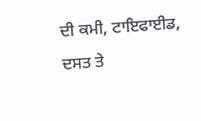ਦੀ ਕਮੀ, ਟਾਇਫਾਈਡ, ਦਸਤ ਤੇ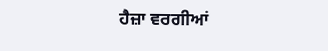ਹੈਜ਼ਾ ਵਰਗੀਆਂ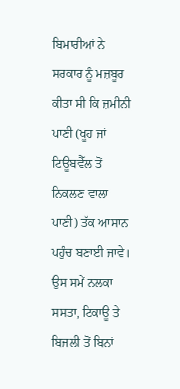ਬਿਮਾਰੀਆਂ ਨੇ ਸਰਕਾਰ ਨੂੰ ਮਜ਼ਬੂਰ ਕੀਤਾ ਸੀ ਕਿ ਜ਼ਮੀਨੀ ਪਾਣੀ (ਖੂਹ ਜਾਂ ਟਿਊਬਵੈੱਲ ਤੋਂ ਨਿਕਲਣ ਵਾਲਾ ਪਾਣੀ) ਤੱਕ ਆਸਾਨ ਪਹੁੰਚ ਬਣਾਈ ਜਾਵੇ। ਉਸ ਸਮੇਂ ਨਲਕਾ ਸਸਤਾ, ਟਿਕਾਊ ਤੇ ਬਿਜਲੀ ਤੋਂ ਬਿਨਾਂ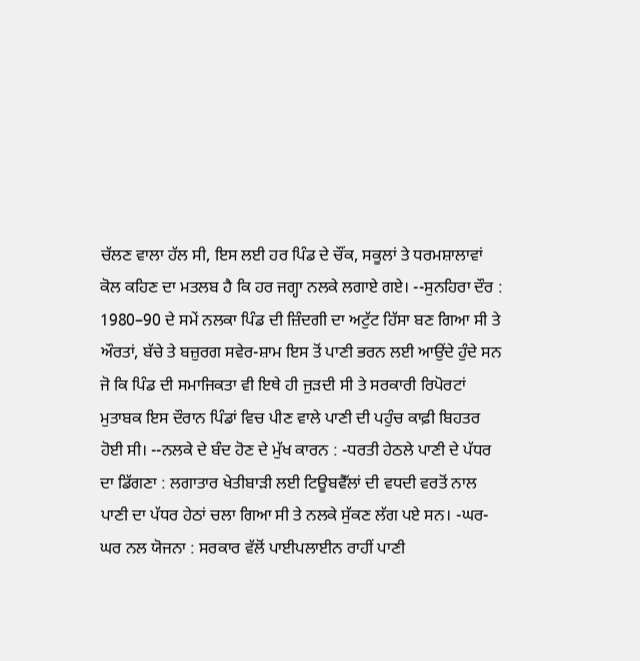ਚੱਲਣ ਵਾਲਾ ਹੱਲ ਸੀ, ਇਸ ਲਈ ਹਰ ਪਿੰਡ ਦੇ ਚੌਂਕ, ਸਕੂਲਾਂ ਤੇ ਧਰਮਸ਼ਾਲਾਵਾਂ ਕੋਲ ਕਹਿਣ ਦਾ ਮਤਲਬ ਹੈ ਕਿ ਹਰ ਜਗ੍ਹਾ ਨਲਕੇ ਲਗਾਏ ਗਏ। --ਸੁਨਹਿਰਾ ਦੌਰ : 1980–90 ਦੇ ਸਮੇਂ ਨਲਕਾ ਪਿੰਡ ਦੀ ਜ਼ਿੰਦਗੀ ਦਾ ਅਟੁੱਟ ਹਿੱਸਾ ਬਣ ਗਿਆ ਸੀ ਤੇ ਔਰਤਾਂ, ਬੱਚੇ ਤੇ ਬਜ਼ੁਰਗ ਸਵੇਰ-ਸ਼ਾਮ ਇਸ ਤੋਂ ਪਾਣੀ ਭਰਨ ਲਈ ਆਉਂਦੇ ਹੁੰਦੇ ਸਨ ਜੋ ਕਿ ਪਿੰਡ ਦੀ ਸਮਾਜਿਕਤਾ ਵੀ ਇਥੇ ਹੀ ਜੁੜਦੀ ਸੀ ਤੇ ਸਰਕਾਰੀ ਰਿਪੋਰਟਾਂ ਮੁਤਾਬਕ ਇਸ ਦੌਰਾਨ ਪਿੰਡਾਂ ਵਿਚ ਪੀਣ ਵਾਲੇ ਪਾਣੀ ਦੀ ਪਹੁੰਚ ਕਾਫ਼ੀ ਬਿਹਤਰ ਹੋਈ ਸੀ। --ਨਲਕੇ ਦੇ ਬੰਦ ਹੋਣ ਦੇ ਮੁੱਖ ਕਾਰਨ : -ਧਰਤੀ ਹੇਠਲੇ ਪਾਣੀ ਦੇ ਪੱਧਰ ਦਾ ਡਿੱਗਣਾ : ਲਗਾਤਾਰ ਖੇਤੀਬਾੜੀ ਲਈ ਟਿਊਬਵੈੱਲਾਂ ਦੀ ਵਧਦੀ ਵਰਤੋਂ ਨਾਲ ਪਾਣੀ ਦਾ ਪੱਧਰ ਹੇਠਾਂ ਚਲਾ ਗਿਆ ਸੀ ਤੇ ਨਲਕੇ ਸੁੱਕਣ ਲੱਗ ਪਏ ਸਨ। -ਘਰ-ਘਰ ਨਲ ਯੋਜਨਾ : ਸਰਕਾਰ ਵੱਲੋਂ ਪਾਈਪਲਾਈਨ ਰਾਹੀਂ ਪਾਣੀ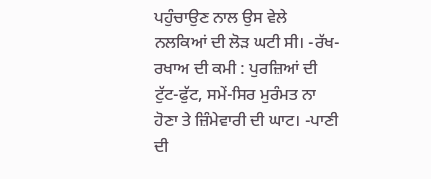ਪਹੁੰਚਾਉਣ ਨਾਲ ਉਸ ਵੇਲੇ ਨਲਕਿਆਂ ਦੀ ਲੋੜ ਘਟੀ ਸੀ। -ਰੱਖ-ਰਖਾਅ ਦੀ ਕਮੀ : ਪੁਰਜ਼ਿਆਂ ਦੀ ਟੁੱਟ-ਫੁੱਟ, ਸਮੇਂ-ਸਿਰ ਮੁਰੰਮਤ ਨਾ ਹੋਣਾ ਤੇ ਜ਼ਿੰਮੇਵਾਰੀ ਦੀ ਘਾਟ। -ਪਾਣੀ ਦੀ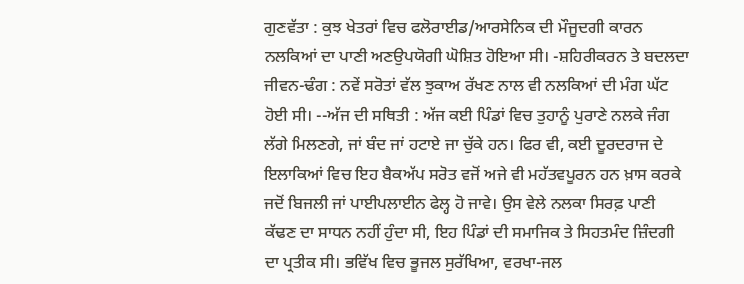ਗੁਣਵੱਤਾ : ਕੁਝ ਖੇਤਰਾਂ ਵਿਚ ਫਲੋਰਾਈਡ/ਆਰਸੇਨਿਕ ਦੀ ਮੌਜੂਦਗੀ ਕਾਰਨ ਨਲਕਿਆਂ ਦਾ ਪਾਣੀ ਅਣਉਪਯੋਗੀ ਘੋਸ਼ਿਤ ਹੋਇਆ ਸੀ। -ਸ਼ਹਿਰੀਕਰਨ ਤੇ ਬਦਲਦਾ ਜੀਵਨ-ਢੰਗ : ਨਵੇਂ ਸਰੋਤਾਂ ਵੱਲ ਝੁਕਾਅ ਰੱਖਣ ਨਾਲ ਵੀ ਨਲਕਿਆਂ ਦੀ ਮੰਗ ਘੱਟ ਹੋਈ ਸੀ। --ਅੱਜ ਦੀ ਸਥਿਤੀ : ਅੱਜ ਕਈ ਪਿੰਡਾਂ ਵਿਚ ਤੁਹਾਨੂੰ ਪੁਰਾਣੇ ਨਲਕੇ ਜੰਗ ਲੱਗੇ ਮਿਲਣਗੇ, ਜਾਂ ਬੰਦ ਜਾਂ ਹਟਾਏ ਜਾ ਚੁੱਕੇ ਹਨ। ਫਿਰ ਵੀ, ਕਈ ਦੂਰਦਰਾਜ ਦੇ ਇਲਾਕਿਆਂ ਵਿਚ ਇਹ ਬੈਕਅੱਪ ਸਰੋਤ ਵਜੋਂ ਅਜੇ ਵੀ ਮਹੱਤਵਪੂਰਨ ਹਨ ਖ਼ਾਸ ਕਰਕੇ ਜਦੋਂ ਬਿਜਲੀ ਜਾਂ ਪਾਈਪਲਾਈਨ ਫੇਲ੍ਹ ਹੋ ਜਾਵੇ। ਉਸ ਵੇਲੇ ਨਲਕਾ ਸਿਰਫ਼ ਪਾਣੀ ਕੱਢਣ ਦਾ ਸਾਧਨ ਨਹੀਂ ਹੁੰਦਾ ਸੀ, ਇਹ ਪਿੰਡਾਂ ਦੀ ਸਮਾਜਿਕ ਤੇ ਸਿਹਤਮੰਦ ਜ਼ਿੰਦਗੀ ਦਾ ਪ੍ਰਤੀਕ ਸੀ। ਭਵਿੱਖ ਵਿਚ ਭੂਜਲ ਸੁਰੱਖਿਆ, ਵਰਖਾ-ਜਲ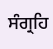ਸੰਗ੍ਰਹਿ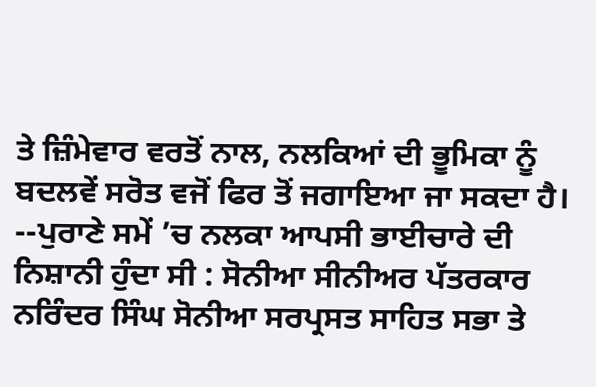ਤੇ ਜ਼ਿੰਮੇਵਾਰ ਵਰਤੋਂ ਨਾਲ, ਨਲਕਿਆਂ ਦੀ ਭੂਮਿਕਾ ਨੂੰ ਬਦਲਵੇਂ ਸਰੋਤ ਵਜੋਂ ਫਿਰ ਤੋਂ ਜਗਾਇਆ ਜਾ ਸਕਦਾ ਹੈ। --ਪੁਰਾਣੇ ਸਮੇਂ ’ਚ ਨਲਕਾ ਆਪਸੀ ਭਾਈਚਾਰੇ ਦੀ ਨਿਸ਼ਾਨੀ ਹੁੰਦਾ ਸੀ : ਸੋਨੀਆ ਸੀਨੀਅਰ ਪੱਤਰਕਾਰ ਨਰਿੰਦਰ ਸਿੰਘ ਸੋਨੀਆ ਸਰਪ੍ਰਸਤ ਸਾਹਿਤ ਸਭਾ ਤੇ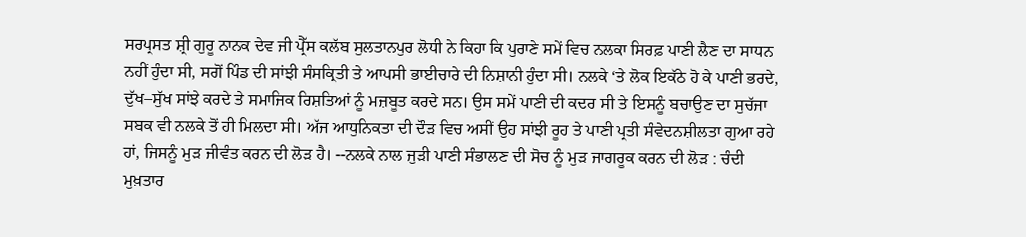ਸਰਪ੍ਰਸਤ ਸ਼੍ਰੀ ਗੁਰੂ ਨਾਨਕ ਦੇਵ ਜੀ ਪ੍ਰੈੱਸ ਕਲੱਬ ਸੁਲਤਾਨਪੁਰ ਲੋਧੀ ਨੇ ਕਿਹਾ ਕਿ ਪੁਰਾਣੇ ਸਮੇਂ ਵਿਚ ਨਲਕਾ ਸਿਰਫ਼ ਪਾਣੀ ਲੈਣ ਦਾ ਸਾਧਨ ਨਹੀਂ ਹੁੰਦਾ ਸੀ, ਸਗੋਂ ਪਿੰਡ ਦੀ ਸਾਂਝੀ ਸੰਸਕ੍ਰਿਤੀ ਤੇ ਆਪਸੀ ਭਾਈਚਾਰੇ ਦੀ ਨਿਸ਼ਾਨੀ ਹੁੰਦਾ ਸੀ। ਨਲਕੇ ‘ਤੇ ਲੋਕ ਇਕੱਠੇ ਹੋ ਕੇ ਪਾਣੀ ਭਰਦੇ, ਦੁੱਖ–ਸੁੱਖ ਸਾਂਝੇ ਕਰਦੇ ਤੇ ਸਮਾਜਿਕ ਰਿਸ਼ਤਿਆਂ ਨੂੰ ਮਜ਼ਬੂਤ ਕਰਦੇ ਸਨ। ਉਸ ਸਮੇਂ ਪਾਣੀ ਦੀ ਕਦਰ ਸੀ ਤੇ ਇਸਨੂੰ ਬਚਾਉਣ ਦਾ ਸੁਚੱਜਾ ਸਬਕ ਵੀ ਨਲਕੇ ਤੋਂ ਹੀ ਮਿਲਦਾ ਸੀ। ਅੱਜ ਆਧੁਨਿਕਤਾ ਦੀ ਦੌੜ ਵਿਚ ਅਸੀਂ ਉਹ ਸਾਂਝੀ ਰੂਹ ਤੇ ਪਾਣੀ ਪ੍ਰਤੀ ਸੰਵੇਦਨਸ਼ੀਲਤਾ ਗੁਆ ਰਹੇ ਹਾਂ, ਜਿਸਨੂੰ ਮੁੜ ਜੀਵੰਤ ਕਰਨ ਦੀ ਲੋੜ ਹੈ। --ਨਲਕੇ ਨਾਲ ਜੁੜੀ ਪਾਣੀ ਸੰਭਾਲਣ ਦੀ ਸੋਚ ਨੂੰ ਮੁੜ ਜਾਗਰੂਕ ਕਰਨ ਦੀ ਲੋੜ : ਚੰਦੀ ਮੁਖ਼ਤਾਰ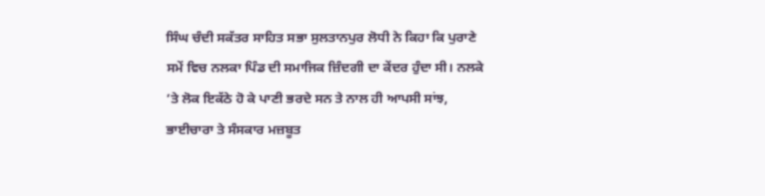ਸਿੰਘ ਚੰਦੀ ਸਕੱਤਰ ਸਾਹਿਤ ਸਭਾ ਸੁਲਤਾਨਪੁਰ ਲੋਧੀ ਨੇ ਕਿਹਾ ਕਿ ਪੁਰਾਣੇ ਸਮੇਂ ਵਿਚ ਨਲਕਾ ਪਿੰਡ ਦੀ ਸਮਾਜਿਕ ਜ਼ਿੰਦਗੀ ਦਾ ਕੇਂਦਰ ਹੁੰਦਾ ਸੀ। ਨਲਕੇ ’ਤੇ ਲੋਕ ਇਕੱਠੇ ਹੋ ਕੇ ਪਾਣੀ ਭਰਦੇ ਸਨ ਤੇ ਨਾਲ ਹੀ ਆਪਸੀ ਸਾਂਝ, ਭਾਈਚਾਰਾ ਤੇ ਸੰਸਕਾਰ ਮਜ਼ਬੂਤ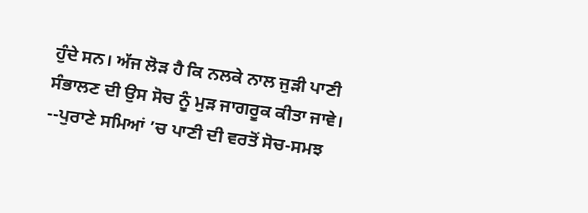ਹੁੰਦੇ ਸਨ। ਅੱਜ ਲੋੜ ਹੈ ਕਿ ਨਲਕੇ ਨਾਲ ਜੁੜੀ ਪਾਣੀ ਸੰਭਾਲਣ ਦੀ ਉਸ ਸੋਚ ਨੂੰ ਮੁੜ ਜਾਗਰੂਕ ਕੀਤਾ ਜਾਵੇ। --ਪੁਰਾਣੇ ਸਮਿਆਂ ’ਚ ਪਾਣੀ ਦੀ ਵਰਤੋਂ ਸੋਚ-ਸਮਝ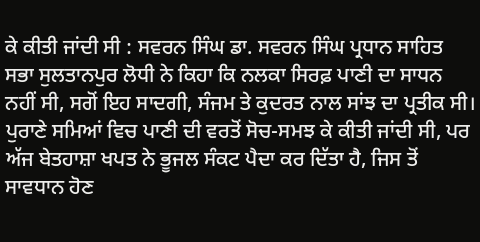ਕੇ ਕੀਤੀ ਜਾਂਦੀ ਸੀ : ਸਵਰਨ ਸਿੰਘ ਡਾ. ਸਵਰਨ ਸਿੰਘ ਪ੍ਰਧਾਨ ਸਾਹਿਤ ਸਭਾ ਸੁਲਤਾਨਪੁਰ ਲੋਧੀ ਨੇ ਕਿਹਾ ਕਿ ਨਲਕਾ ਸਿਰਫ਼ ਪਾਣੀ ਦਾ ਸਾਧਨ ਨਹੀਂ ਸੀ, ਸਗੋਂ ਇਹ ਸਾਦਗੀ, ਸੰਜਮ ਤੇ ਕੁਦਰਤ ਨਾਲ ਸਾਂਝ ਦਾ ਪ੍ਰਤੀਕ ਸੀ। ਪੁਰਾਣੇ ਸਮਿਆਂ ਵਿਚ ਪਾਣੀ ਦੀ ਵਰਤੋਂ ਸੋਚ-ਸਮਝ ਕੇ ਕੀਤੀ ਜਾਂਦੀ ਸੀ, ਪਰ ਅੱਜ ਬੇਤਹਾਸ਼ਾ ਖਪਤ ਨੇ ਭੂਜਲ ਸੰਕਟ ਪੈਦਾ ਕਰ ਦਿੱਤਾ ਹੈ, ਜਿਸ ਤੋਂ ਸਾਵਧਾਨ ਹੋਣ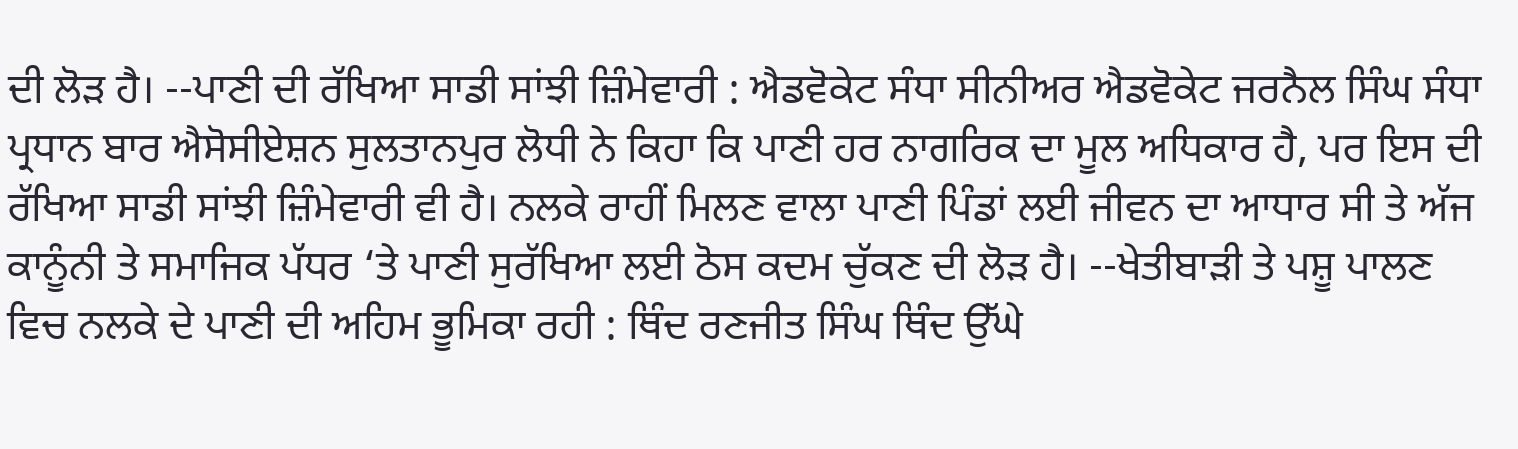ਦੀ ਲੋੜ ਹੈ। --ਪਾਣੀ ਦੀ ਰੱਖਿਆ ਸਾਡੀ ਸਾਂਝੀ ਜ਼ਿੰਮੇਵਾਰੀ : ਐਡਵੋਕੇਟ ਸੰਧਾ ਸੀਨੀਅਰ ਐਡਵੋਕੇਟ ਜਰਨੈਲ ਸਿੰਘ ਸੰਧਾ ਪ੍ਰਧਾਨ ਬਾਰ ਐਸੋਸੀਏਸ਼ਨ ਸੁਲਤਾਨਪੁਰ ਲੋਧੀ ਨੇ ਕਿਹਾ ਕਿ ਪਾਣੀ ਹਰ ਨਾਗਰਿਕ ਦਾ ਮੂਲ ਅਧਿਕਾਰ ਹੈ, ਪਰ ਇਸ ਦੀ ਰੱਖਿਆ ਸਾਡੀ ਸਾਂਝੀ ਜ਼ਿੰਮੇਵਾਰੀ ਵੀ ਹੈ। ਨਲਕੇ ਰਾਹੀਂ ਮਿਲਣ ਵਾਲਾ ਪਾਣੀ ਪਿੰਡਾਂ ਲਈ ਜੀਵਨ ਦਾ ਆਧਾਰ ਸੀ ਤੇ ਅੱਜ ਕਾਨੂੰਨੀ ਤੇ ਸਮਾਜਿਕ ਪੱਧਰ ‘ਤੇ ਪਾਣੀ ਸੁਰੱਖਿਆ ਲਈ ਠੋਸ ਕਦਮ ਚੁੱਕਣ ਦੀ ਲੋੜ ਹੈ। --ਖੇਤੀਬਾੜੀ ਤੇ ਪਸ਼ੂ ਪਾਲਣ ਵਿਚ ਨਲਕੇ ਦੇ ਪਾਣੀ ਦੀ ਅਹਿਮ ਭੂਮਿਕਾ ਰਹੀ : ਥਿੰਦ ਰਣਜੀਤ ਸਿੰਘ ਥਿੰਦ ਉੱਘੇ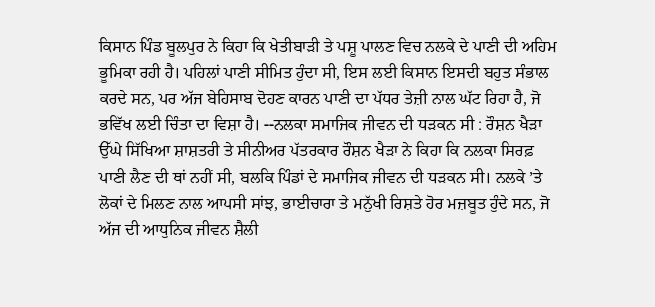ਕਿਸਾਨ ਪਿੰਡ ਬੂਲਪੁਰ ਨੇ ਕਿਹਾ ਕਿ ਖੇਤੀਬਾੜੀ ਤੇ ਪਸ਼ੂ ਪਾਲਣ ਵਿਚ ਨਲਕੇ ਦੇ ਪਾਣੀ ਦੀ ਅਹਿਮ ਭੂਮਿਕਾ ਰਹੀ ਹੈ। ਪਹਿਲਾਂ ਪਾਣੀ ਸੀਮਿਤ ਹੁੰਦਾ ਸੀ, ਇਸ ਲਈ ਕਿਸਾਨ ਇਸਦੀ ਬਹੁਤ ਸੰਭਾਲ ਕਰਦੇ ਸਨ, ਪਰ ਅੱਜ ਬੇਹਿਸਾਬ ਦੋਹਣ ਕਾਰਨ ਪਾਣੀ ਦਾ ਪੱਧਰ ਤੇਜ਼ੀ ਨਾਲ ਘੱਟ ਰਿਹਾ ਹੈ, ਜੋ ਭਵਿੱਖ ਲਈ ਚਿੰਤਾ ਦਾ ਵਿਸ਼ਾ ਹੈ। --ਨਲਕਾ ਸਮਾਜਿਕ ਜੀਵਨ ਦੀ ਧੜਕਨ ਸੀ : ਰੌਸ਼ਨ ਖੈੜਾ ਉੱਘੇ ਸਿੱਖਿਆ ਸ਼ਾਸ਼ਤਰੀ ਤੇ ਸੀਨੀਅਰ ਪੱਤਰਕਾਰ ਰੌਸ਼ਨ ਖੈੜਾ ਨੇ ਕਿਹਾ ਕਿ ਨਲਕਾ ਸਿਰਫ਼ ਪਾਣੀ ਲੈਣ ਦੀ ਥਾਂ ਨਹੀਂ ਸੀ, ਬਲਕਿ ਪਿੰਡਾਂ ਦੇ ਸਮਾਜਿਕ ਜੀਵਨ ਦੀ ਧੜਕਨ ਸੀ। ਨਲਕੇ ’ਤੇ ਲੋਕਾਂ ਦੇ ਮਿਲਣ ਨਾਲ ਆਪਸੀ ਸਾਂਝ, ਭਾਈਚਾਰਾ ਤੇ ਮਨੁੱਖੀ ਰਿਸ਼ਤੇ ਹੋਰ ਮਜ਼ਬੂਤ ਹੁੰਦੇ ਸਨ, ਜੋ ਅੱਜ ਦੀ ਆਧੁਨਿਕ ਜੀਵਨ ਸ਼ੈਲੀ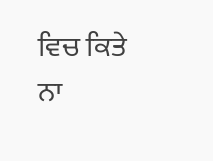ਵਿਚ ਕਿਤੇ ਨਾ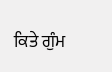ਕਿਤੇ ਗੁੰਮ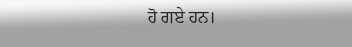ਹੋ ਗਏ ਹਨ।